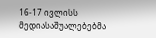16-17 ივლისს მედიასაშუალებებმა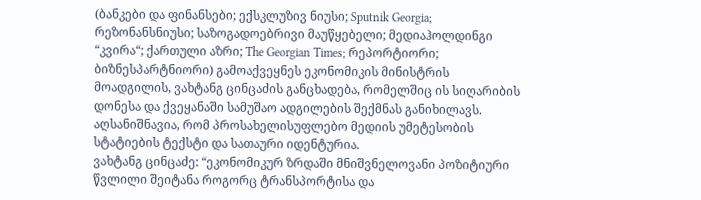(ბანკები და ფინანსები; ექსკლუზივ ნიუსი; Sputnik Georgia; რეზონანსნიუსი; საზოგადოებრივი მაუწყებელი; მედიაჰოლდინგი “კვირა“; ქართული აზრი; The Georgian Times; რეპორტიორი; ბიზნესპარტნიორი) გამოაქვეყნეს ეკონომიკის მინისტრის მოადგილის, ვახტანგ ცინცაძის განცხადება, რომელშიც ის სიღარიბის დონესა და ქვეყანაში სამუშაო ადგილების შექმნას განიხილავს. აღსანიშნავია, რომ პროსახელისუფლებო მედიის უმეტესობის სტატიების ტექსტი და სათაური იდენტურია.
ვახტანგ ცინცაძე: “ეკონომიკურ ზრდაში მნიშვნელოვანი პოზიტიური წვლილი შეიტანა როგორც ტრანსპორტისა და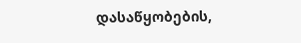დასაწყობების,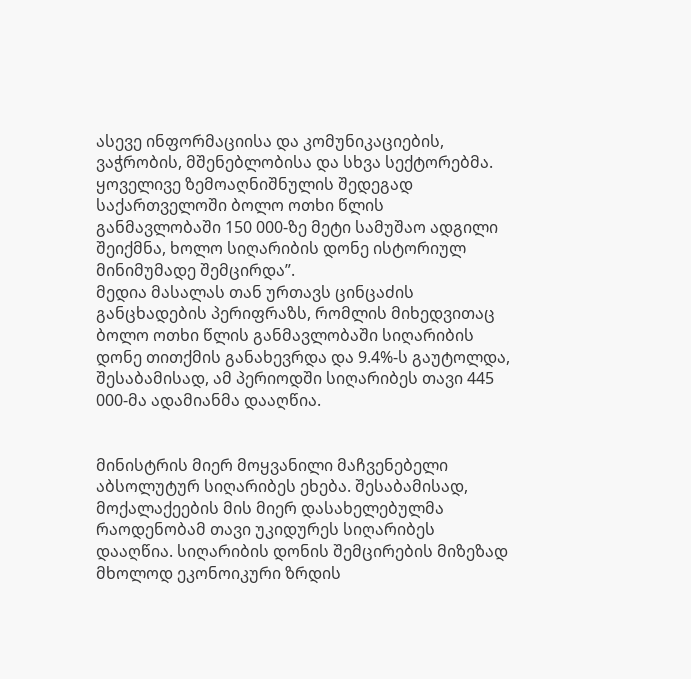ასევე ინფორმაციისა და კომუნიკაციების, ვაჭრობის, მშენებლობისა და სხვა სექტორებმა. ყოველივე ზემოაღნიშნულის შედეგად საქართველოში ბოლო ოთხი წლის განმავლობაში 150 000-ზე მეტი სამუშაო ადგილი შეიქმნა, ხოლო სიღარიბის დონე ისტორიულ მინიმუმადე შემცირდა”.
მედია მასალას თან ურთავს ცინცაძის განცხადების პერიფრაზს, რომლის მიხედვითაც ბოლო ოთხი წლის განმავლობაში სიღარიბის დონე თითქმის განახევრდა და 9.4%-ს გაუტოლდა, შესაბამისად, ამ პერიოდში სიღარიბეს თავი 445 000-მა ადამიანმა დააღწია.


მინისტრის მიერ მოყვანილი მაჩვენებელი აბსოლუტურ სიღარიბეს ეხება. შესაბამისად, მოქალაქეების მის მიერ დასახელებულმა რაოდენობამ თავი უკიდურეს სიღარიბეს დააღწია. სიღარიბის დონის შემცირების მიზეზად მხოლოდ ეკონოიკური ზრდის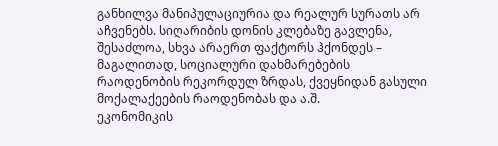განხილვა მანიპულაციურია და რეალურ სურათს არ აჩვენებს. სიღარიბის დონის კლებაზე გავლენა, შესაძლოა, სხვა არაერთ ფაქტორს ჰქონდეს – მაგალითად, სოციალური დახმარებების რაოდენობის რეკორდულ ზრდას, ქვეყნიდან გასული მოქალაქეების რაოდენობას და ა.შ.
ეკონომიკის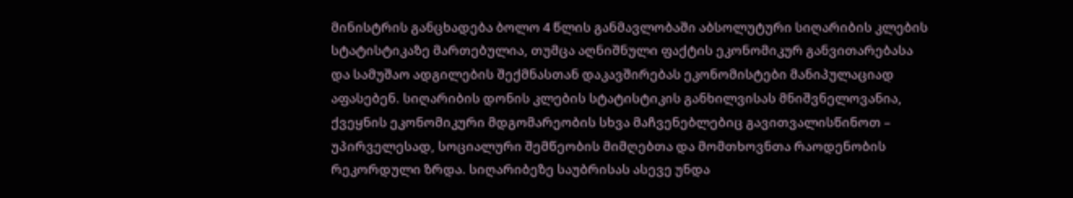მინისტრის განცხადება ბოლო 4 წლის განმავლობაში აბსოლუტური სიღარიბის კლების სტატისტიკაზე მართებულია, თუმცა აღნიშნული ფაქტის ეკონომიკურ განვითარებასა და სამუშაო ადგილების შექმნასთან დაკავშირებას ეკონომისტები მანიპულაციად აფასებენ. სიღარიბის დონის კლების სტატისტიკის განხილვისას მნიშვნელოვანია, ქვეყნის ეკონომიკური მდგომარეობის სხვა მაჩვენებლებიც გავითვალისწინოთ – უპირველესად, სოციალური შემწეობის მიმღებთა და მომთხოვნთა რაოდენობის რეკორდული ზრდა. სიღარიბეზე საუბრისას ასევე უნდა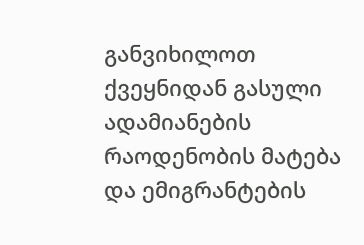განვიხილოთ ქვეყნიდან გასული ადამიანების რაოდენობის მატება და ემიგრანტების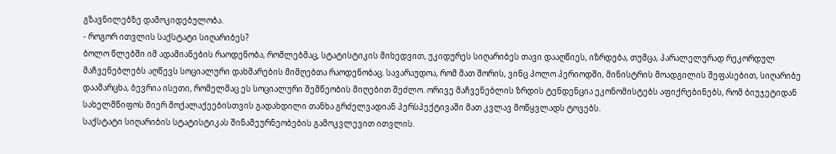გზავნილებზე დამოკიდებულობა.
- როგორ ითვლის საქსტატი სიღარიბეს?
ბოლო წლებში იმ ადამიანების რაოდენობა, რომლებმაც, სტატისტიკის მიხედვით, უკიდურეს სიღარიბეს თავი დააღწიეს, იზრდება, თუმცა, პარალელურად რეკორდულ მაჩვენებლებს აღწევს სოციალური დახმარების მიმღებთა რაოდენობაც. სავარაუდოა, რომ მათ შორის, ვინც პოლო პერიოდში, მინისტრის მოადგილის შეფასებით, სიღარიბე დაამარცხა, ბევრია ისეთი, რომელმაც ეს სოციალური შემწეობის მიღებით შეძლო. ორივე მაჩვენებლის ზრდის ტენდენცია ეკონომისტებს აფიქრებინებს, რომ ბიუჯეტიდან სახელმწიფოს მიერ მოქალაქეებისთვის გადახდილი თანხა გრძელვადიან პერსპექტივაში მათ კვლავ მოწყვლადს ტოვებს.
საქსტატი სიღარიბის სტატისტიკას შინამეურნეობების გამოკვლევით ითვლის.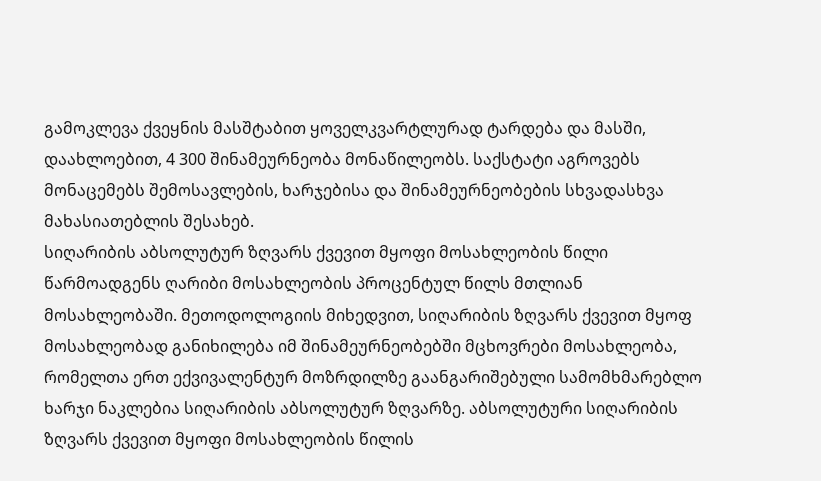გამოკლევა ქვეყნის მასშტაბით ყოველკვარტლურად ტარდება და მასში, დაახლოებით, 4 300 შინამეურნეობა მონაწილეობს. საქსტატი აგროვებს მონაცემებს შემოსავლების, ხარჯებისა და შინამეურნეობების სხვადასხვა მახასიათებლის შესახებ.
სიღარიბის აბსოლუტურ ზღვარს ქვევით მყოფი მოსახლეობის წილი წარმოადგენს ღარიბი მოსახლეობის პროცენტულ წილს მთლიან მოსახლეობაში. მეთოდოლოგიის მიხედვით, სიღარიბის ზღვარს ქვევით მყოფ მოსახლეობად განიხილება იმ შინამეურნეობებში მცხოვრები მოსახლეობა, რომელთა ერთ ექვივალენტურ მოზრდილზე გაანგარიშებული სამომხმარებლო ხარჯი ნაკლებია სიღარიბის აბსოლუტურ ზღვარზე. აბსოლუტური სიღარიბის ზღვარს ქვევით მყოფი მოსახლეობის წილის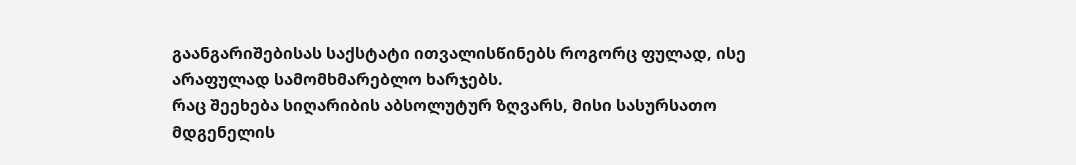გაანგარიშებისას საქსტატი ითვალისწინებს როგორც ფულად, ისე არაფულად სამომხმარებლო ხარჯებს.
რაც შეეხება სიღარიბის აბსოლუტურ ზღვარს, მისი სასურსათო მდგენელის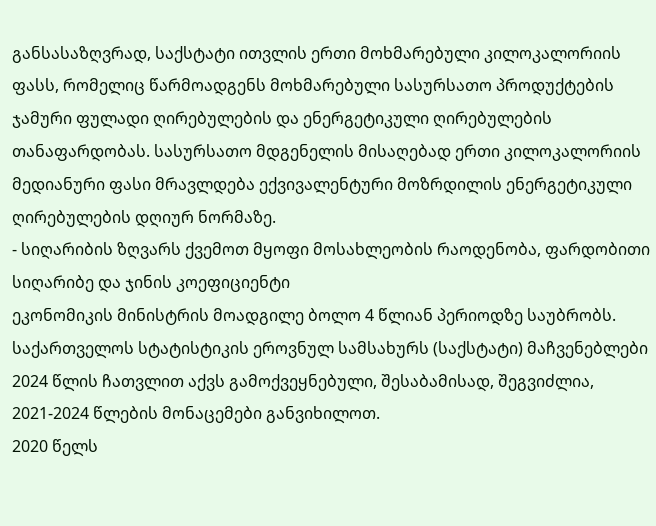განსასაზღვრად, საქსტატი ითვლის ერთი მოხმარებული კილოკალორიის ფასს, რომელიც წარმოადგენს მოხმარებული სასურსათო პროდუქტების ჯამური ფულადი ღირებულების და ენერგეტიკული ღირებულების თანაფარდობას. სასურსათო მდგენელის მისაღებად ერთი კილოკალორიის მედიანური ფასი მრავლდება ექვივალენტური მოზრდილის ენერგეტიკული ღირებულების დღიურ ნორმაზე.
- სიღარიბის ზღვარს ქვემოთ მყოფი მოსახლეობის რაოდენობა, ფარდობითი სიღარიბე და ჯინის კოეფიციენტი
ეკონომიკის მინისტრის მოადგილე ბოლო 4 წლიან პერიოდზე საუბრობს. საქართველოს სტატისტიკის ეროვნულ სამსახურს (საქსტატი) მაჩვენებლები 2024 წლის ჩათვლით აქვს გამოქვეყნებული, შესაბამისად, შეგვიძლია, 2021-2024 წლების მონაცემები განვიხილოთ.
2020 წელს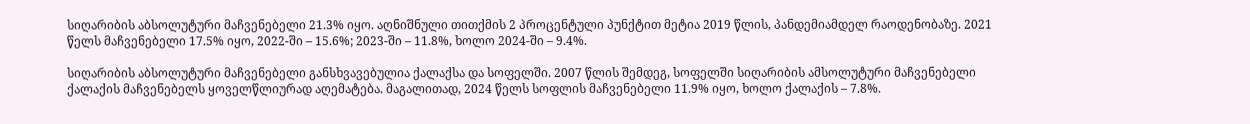სიღარიბის აბსოლუტური მაჩვენებელი 21.3% იყო. აღნიშნული თითქმის 2 პროცენტული პუნქტით მეტია 2019 წლის, პანდემიამდელ რაოდენობაზე. 2021 წელს მაჩვენებელი 17.5% იყო, 2022-ში – 15.6%; 2023-ში – 11.8%, ხოლო 2024-ში – 9.4%.

სიღარიბის აბსოლუტური მაჩვენებელი განსხვავებულია ქალაქსა და სოფელში. 2007 წლის შემდეგ, სოფელში სიღარიბის ამსოლუტური მაჩვენებელი ქალაქის მაჩვენებელს ყოველწლიურად აღემატება. მაგალითად, 2024 წელს სოფლის მაჩვენებელი 11.9% იყო, ხოლო ქალაქის – 7.8%.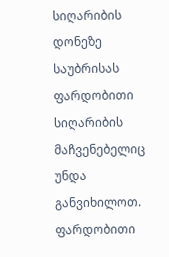სიღარიბის დონეზე საუბრისას ფარდობითი სიღარიბის მაჩვენებელიც უნდა განვიხილოთ. ფარდობითი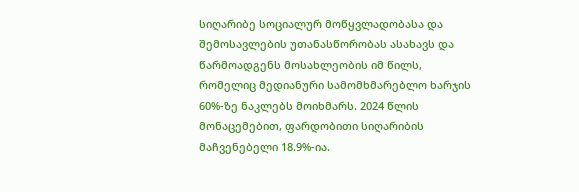სიღარიბე სოციალურ მოწყვლადობასა და შემოსავლების უთანასწორობას ასახავს და წარმოადგენს მოსახლეობის იმ წილს, რომელიც მედიანური სამომხმარებლო ხარჯის 60%-ზე ნაკლებს მოიხმარს. 2024 წლის მონაცემებით, ფარდობითი სიღარიბის მაჩვენებელი 18.9%-ია.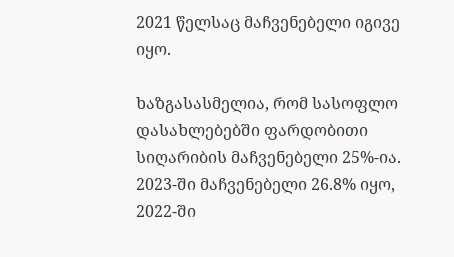2021 წელსაც მაჩვენებელი იგივე იყო.

ხაზგასასმელია, რომ სასოფლო დასახლებებში ფარდობითი სიღარიბის მაჩვენებელი 25%-ია. 2023-ში მაჩვენებელი 26.8% იყო, 2022-ში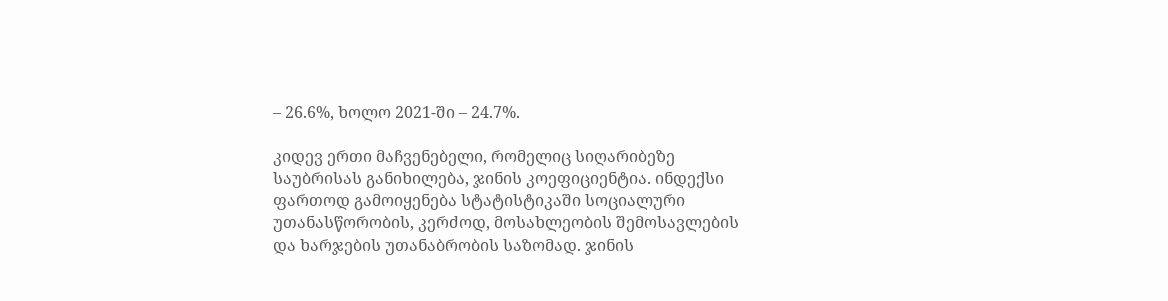– 26.6%, ხოლო 2021-ში – 24.7%.

კიდევ ერთი მაჩვენებელი, რომელიც სიღარიბეზე საუბრისას განიხილება, ჯინის კოეფიციენტია. ინდექსი ფართოდ გამოიყენება სტატისტიკაში სოციალური უთანასწორობის, კერძოდ, მოსახლეობის შემოსავლების და ხარჯების უთანაბრობის საზომად. ჯინის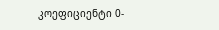კოეფიციენტი 0-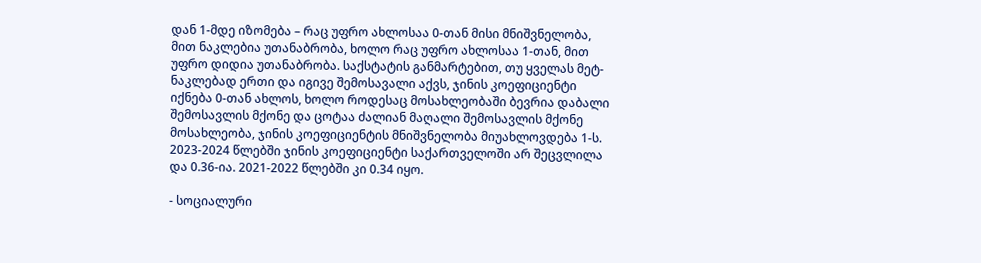დან 1-მდე იზომება – რაც უფრო ახლოსაა 0-თან მისი მნიშვნელობა, მით ნაკლებია უთანაბრობა, ხოლო რაც უფრო ახლოსაა 1-თან, მით უფრო დიდია უთანაბრობა. საქსტატის განმარტებით, თუ ყველას მეტ-ნაკლებად ერთი და იგივე შემოსავალი აქვს, ჯინის კოეფიციენტი იქნება 0-თან ახლოს, ხოლო როდესაც მოსახლეობაში ბევრია დაბალი შემოსავლის მქონე და ცოტაა ძალიან მაღალი შემოსავლის მქონე მოსახლეობა, ჯინის კოეფიციენტის მნიშვნელობა მიუახლოვდება 1-ს.
2023-2024 წლებში ჯინის კოეფიციენტი საქართველოში არ შეცვლილა და 0.36-ია. 2021-2022 წლებში კი 0.34 იყო.

- სოციალური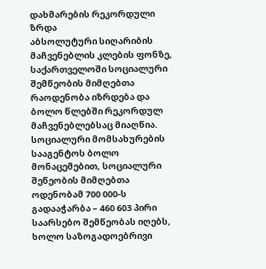დახმარების რეკორდული ზრდა
აბსოლუტური სიღარიბის მაჩვენებლის კლების ფონზე, საქართველოში სოციალური შემწეობის მიმღებთა რაოდენობა იზრდება და ბოლო წლებში რეკორდულ მაჩვენებლებსაც მიაღწია.
სოციალური მომსახურების სააგენტოს ბოლო მონაცემებით, სოციალური შეწეობის მიმღებთა ოდენობამ 700 000-ს გადააჭარბა – 460 603 პირი საარსებო შემწეობას იღებს, ხოლო საზოგადოებრივი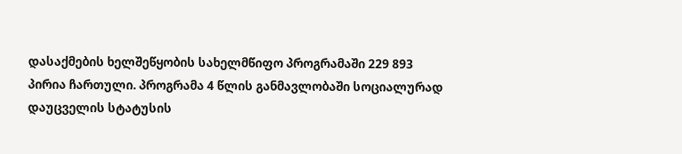დასაქმების ხელშეწყობის სახელმწიფო პროგრამაში 229 893 პირია ჩართული. პროგრამა 4 წლის განმავლობაში სოციალურად დაუცველის სტატუსის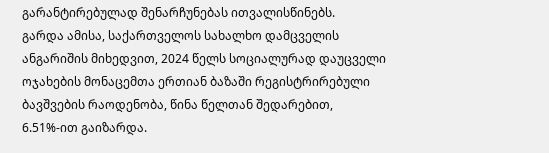გარანტირებულად შენარჩუნებას ითვალისწინებს.
გარდა ამისა, საქართველოს სახალხო დამცველის ანგარიშის მიხედვით, 2024 წელს სოციალურად დაუცველი ოჯახების მონაცემთა ერთიან ბაზაში რეგისტრირებული ბავშვების რაოდენობა, წინა წელთან შედარებით, 6.51%-ით გაიზარდა.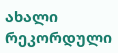ახალი რეკორდული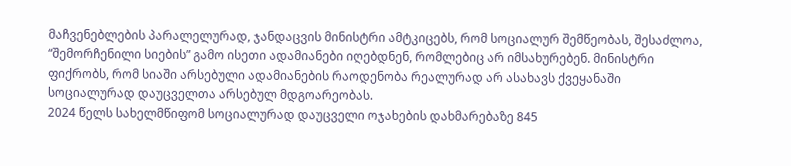მაჩვენებლების პარალელურად, ჯანდაცვის მინისტრი ამტკიცებს, რომ სოციალურ შემწეობას, შესაძლოა, “შემორჩენილი სიების” გამო ისეთი ადამიანები იღებდნენ, რომლებიც არ იმსახურებენ. მინისტრი ფიქრობს, რომ სიაში არსებული ადამიანების რაოდენობა რეალურად არ ასახავს ქვეყანაში სოციალურად დაუცველთა არსებულ მდგოარეობას.
2024 წელს სახელმწიფომ სოციალურად დაუცველი ოჯახების დახმარებაზე 845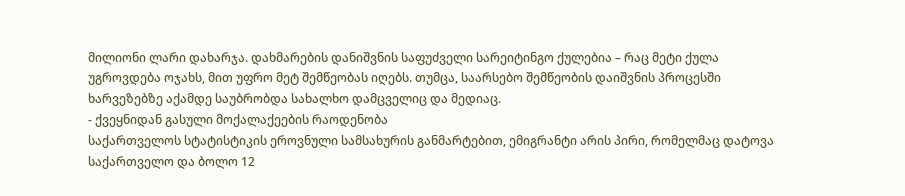მილიონი ლარი დახარჯა. დახმარების დანიშვნის საფუძველი სარეიტინგო ქულებია – რაც მეტი ქულა უგროვდება ოჯახს, მით უფრო მეტ შემწეობას იღებს. თუმცა, საარსებო შემწეობის დაიშვნის პროცესში ხარვეზებზე აქამდე საუბრობდა სახალხო დამცველიც და მედიაც.
- ქვეყნიდან გასული მოქალაქეების რაოდენობა
საქართველოს სტატისტიკის ეროვნული სამსახურის განმარტებით, ემიგრანტი არის პირი, რომელმაც დატოვა საქართველო და ბოლო 12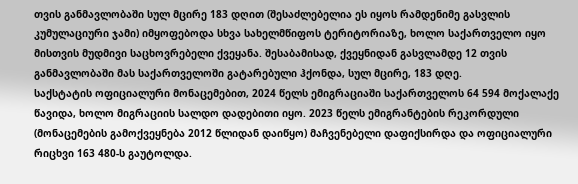თვის განმავლობაში სულ მცირე 183 დღით (შესაძლებელია ეს იყოს რამდენიმე გასვლის კუმულაციური ჯამი) იმყოფებოდა სხვა სახელმწიფოს ტერიტორიაზე, ხოლო საქართველო იყო მისთვის მუდმივი საცხოვრებელი ქვეყანა. შესაბამისად, ქვეყნიდან გასვლამდე 12 თვის განმავლობაში მას საქართველოში გატარებული ჰქონდა, სულ მცირე, 183 დღე.
საქსტატის ოფიციალური მონაცემებით, 2024 წელს ემიგრაციაში საქართველოს 64 594 მოქალაქე წავიდა, ხოლო მიგრაციის სალდო დადებითი იყო. 2023 წელს ემიგრანტების რეკორდული (მონაცემების გამოქვეყნება 2012 წლიდან დაიწყო) მაჩვენებელი დაფიქსირდა და ოფიციალური რიცხვი 163 480-ს გაუტოლდა.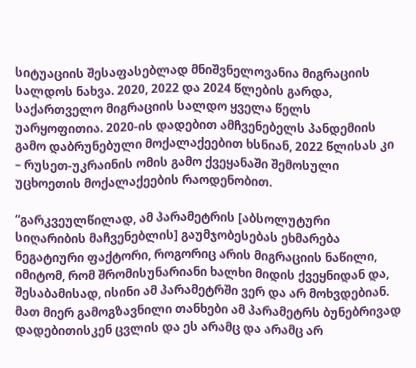სიტუაციის შესაფასებლად მნიშვნელოვანია მიგრაციის სალდოს ნახვა. 2020, 2022 და 2024 წლების გარდა, საქართველო მიგრაციის სალდო ყველა წელს უარყოფითია. 2020-ის დადებით ამჩვენებელს პანდემიის გამო დაბრუნებული მოქალაქეებით ხსნიან, 2022 წლისას კი – რუსეთ-უკრაინის ომის გამო ქვეყანაში შემოსული უცხოეთის მოქალაქეების რაოდენობით.

“გარკვეულწილად, ამ პარამეტრის [აბსოლუტური სიღარიბის მაჩვენებლის] გაუმჯობესებას ეხმარება ნეგატიური ფაქტორი, როგორიც არის მიგრაციის ნაწილი, იმიტომ, რომ შრომისუნარიანი ხალხი მიდის ქვეყნიდან და, შესაბამისად, ისინი ამ პარამეტრში ვერ და არ მოხვდებიან. მათ მიერ გამოგზავნილი თანხები ამ პარამეტრს ბუნებრივად დადებითისკენ ცვლის და ეს არამც და არამც არ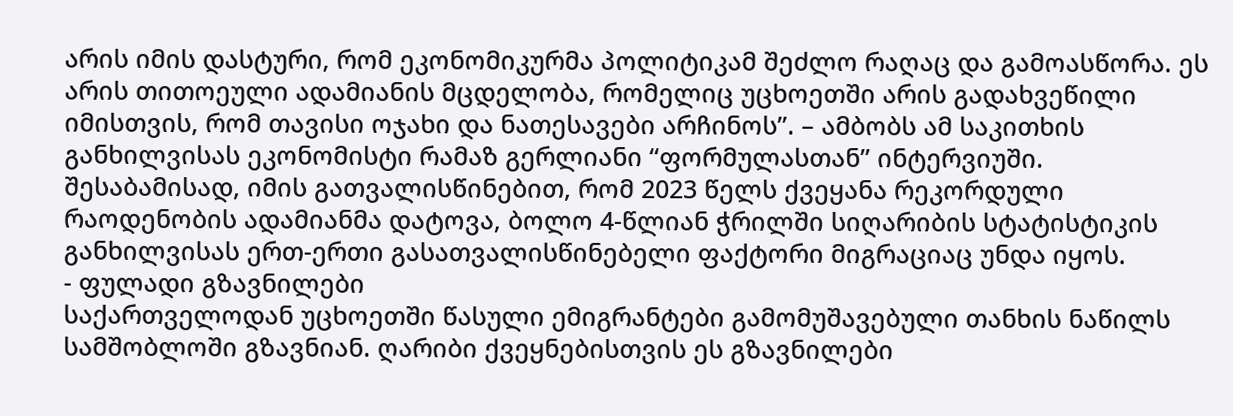არის იმის დასტური, რომ ეკონომიკურმა პოლიტიკამ შეძლო რაღაც და გამოასწორა. ეს არის თითოეული ადამიანის მცდელობა, რომელიც უცხოეთში არის გადახვეწილი იმისთვის, რომ თავისი ოჯახი და ნათესავები არჩინოს”. – ამბობს ამ საკითხის განხილვისას ეკონომისტი რამაზ გერლიანი “ფორმულასთან” ინტერვიუში.
შესაბამისად, იმის გათვალისწინებით, რომ 2023 წელს ქვეყანა რეკორდული რაოდენობის ადამიანმა დატოვა, ბოლო 4-წლიან ჭრილში სიღარიბის სტატისტიკის განხილვისას ერთ-ერთი გასათვალისწინებელი ფაქტორი მიგრაციაც უნდა იყოს.
- ფულადი გზავნილები
საქართველოდან უცხოეთში წასული ემიგრანტები გამომუშავებული თანხის ნაწილს სამშობლოში გზავნიან. ღარიბი ქვეყნებისთვის ეს გზავნილები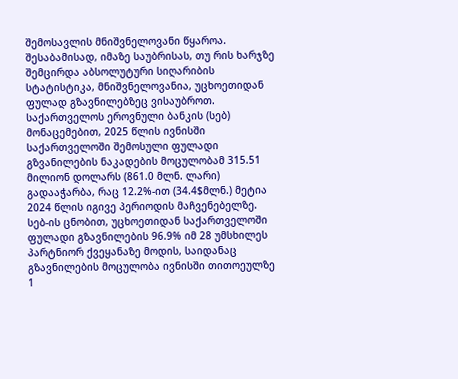შემოსავლის მნიშვნელოვანი წყაროა. შესაბამისად, იმაზე საუბრისას, თუ რის ხარჯზე შემცირდა აბსოლუტური სიღარიბის სტატისტიკა, მნიშვნელოვანია, უცხოეთიდან ფულად გზავნილებზეც ვისაუბროთ.
საქართველოს ეროვნული ბანკის (სებ) მონაცემებით, 2025 წლის ივნისში საქართველოში შემოსული ფულადი გზვანილების ნაკადების მოცულობამ 315.51 მილიონ დოლარს (861.0 მლნ. ლარი) გადააჭარბა, რაც 12.2%-ით (34.4$მლნ.) მეტია 2024 წლის იგივე პერიოდის მაჩვენებელზე.
სებ-ის ცნობით, უცხოეთიდან საქართველოში ფულადი გზავნილების 96.9% იმ 28 უმსხილეს პარტნიორ ქვეყანაზე მოდის, საიდანაც გზავნილების მოცულობა ივნისში თითოეულზე 1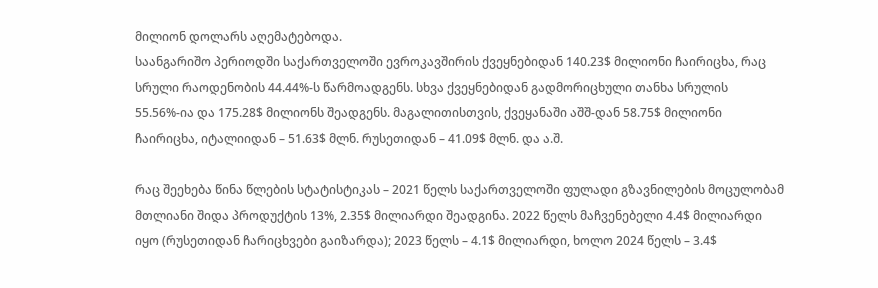მილიონ დოლარს აღემატებოდა.
საანგარიშო პერიოდში საქართველოში ევროკავშირის ქვეყნებიდან 140.23$ მილიონი ჩაირიცხა, რაც სრული რაოდენობის 44.44%-ს წარმოადგენს. სხვა ქვეყნებიდან გადმორიცხული თანხა სრულის 55.56%-ია და 175.28$ მილიონს შეადგენს. მაგალითისთვის, ქვეყანაში აშშ-დან 58.75$ მილიონი ჩაირიცხა, იტალიიდან – 51.63$ მლნ. რუსეთიდან – 41.09$ მლნ. და ა.შ.

რაც შეეხება წინა წლების სტატისტიკას – 2021 წელს საქართველოში ფულადი გზავნილების მოცულობამ მთლიანი შიდა პროდუქტის 13%, 2.35$ მილიარდი შეადგინა. 2022 წელს მაჩვენებელი 4.4$ მილიარდი იყო (რუსეთიდან ჩარიცხვები გაიზარდა); 2023 წელს – 4.1$ მილიარდი, ხოლო 2024 წელს – 3.4$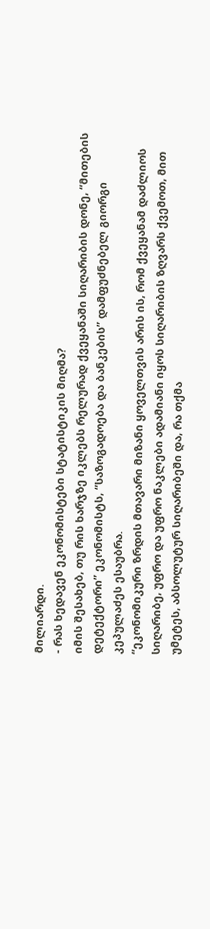მილიარდი.
- რას ხედავენ ეკონომისტები სტატისტიკის მიღმა?
იმის შესახებ, თუ რის ხარჯზე იკლებს რელურად ქვეყანაში სიღარიბის დონე, “მითების დეტექტორი” ეკონომისტს, “საზოგადოება და ბანკების” დამფუძნებელ გიორგი კეპულაძეს ესაუბრა.
“ეკონომიკური ზრდის მთავარი მიზანი ყოველთვის არის ის, რომ ქვეყანამ დაძლიოს სიღარიბე, უფრო და უფრო ნაკლები ადამიანი იყოს სიღარიბის ზღვარს ქვემოთ, მით უმეტეს, აბსოლუტურ სიღარიბეში და, რა თქმა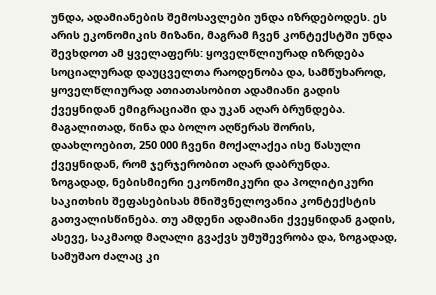უნდა, ადამიანების შემოსავლები უნდა იზრდებოდეს. ეს არის ეკონომიკის მიზანი, მაგრამ ჩვენ კონტექსტში უნდა შევხდოთ ამ ყველაფერს: ყოველწლიურად იზრდება სოციალურად დაუცველთა რაოდენობა და, სამწუხაროდ, ყოველწლიურად ათიათასობით ადამიანი გადის ქვეყნიდან ემიგრაციაში და უკან აღარ ბრუნდება. მაგალითად, წინა და ბოლო აღწერას შორის, დაახლოებით, 250 000 ჩვენი მოქალაქეა ისე წასული ქვეყნიდან, რომ ჯერჯერობით აღარ დაბრუნდა.
ზოგადად, ნებისმიერი ეკონომიკური და პოლიტიკური საკითხის შეფასებისას მნიშვნელოვანია კონტექსტის გათვალისწინება. თუ ამდენი ადამიანი ქვეყნიდან გადის, ასევე, საკმაოდ მაღალი გვაქვს უმუშევრობა და, ზოგადად, სამუშაო ძალაც კი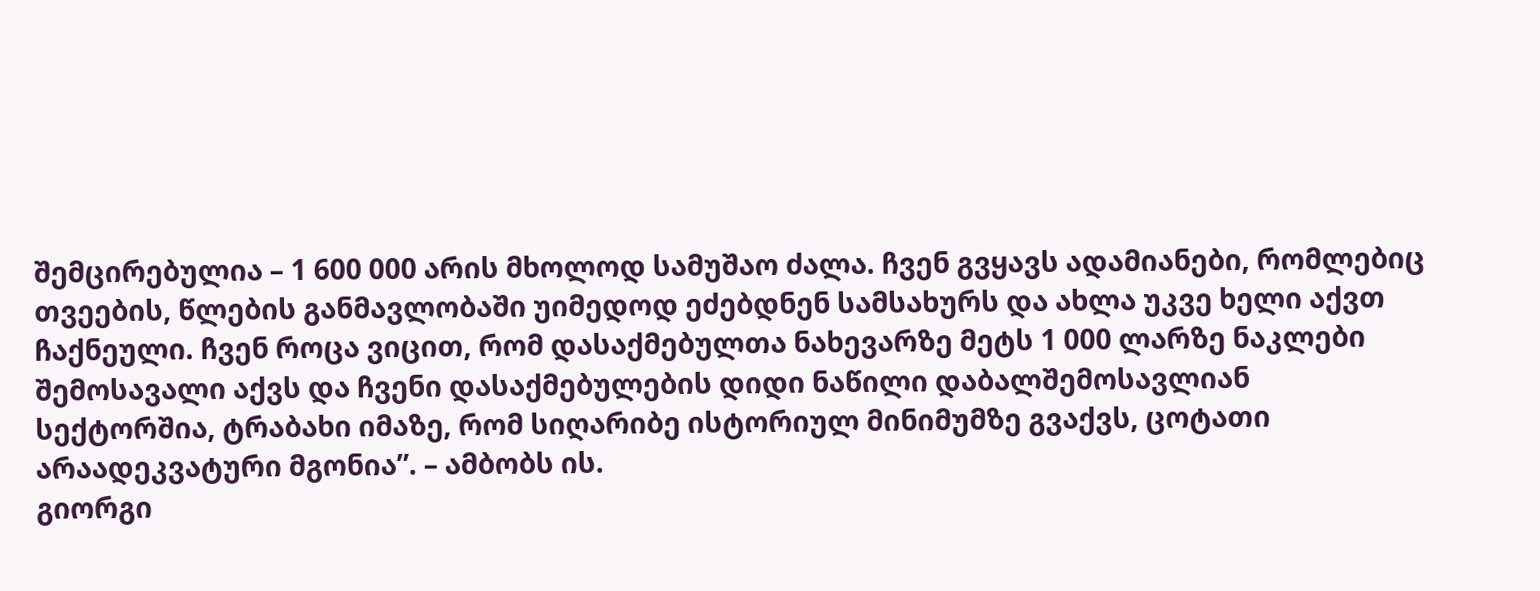შემცირებულია – 1 600 000 არის მხოლოდ სამუშაო ძალა. ჩვენ გვყავს ადამიანები, რომლებიც თვეების, წლების განმავლობაში უიმედოდ ეძებდნენ სამსახურს და ახლა უკვე ხელი აქვთ ჩაქნეული. ჩვენ როცა ვიცით, რომ დასაქმებულთა ნახევარზე მეტს 1 000 ლარზე ნაკლები შემოსავალი აქვს და ჩვენი დასაქმებულების დიდი ნაწილი დაბალშემოსავლიან სექტორშია, ტრაბახი იმაზე, რომ სიღარიბე ისტორიულ მინიმუმზე გვაქვს, ცოტათი არაადეკვატური მგონია”. – ამბობს ის.
გიორგი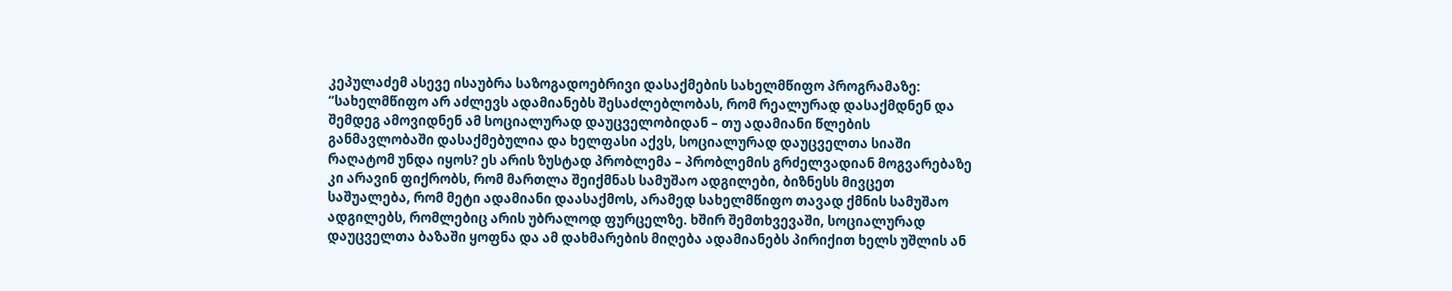კეპულაძემ ასევე ისაუბრა საზოგადოებრივი დასაქმების სახელმწიფო პროგრამაზე:
“სახელმწიფო არ აძლევს ადამიანებს შესაძლებლობას, რომ რეალურად დასაქმდნენ და შემდეგ ამოვიდნენ ამ სოციალურად დაუცველობიდან – თუ ადამიანი წლების განმავლობაში დასაქმებულია და ხელფასი აქვს, სოციალურად დაუცველთა სიაში რაღატომ უნდა იყოს? ეს არის ზუსტად პრობლემა – პრობლემის გრძელვადიან მოგვარებაზე კი არავინ ფიქრობს, რომ მართლა შეიქმნას სამუშაო ადგილები, ბიზნესს მივცეთ საშუალება, რომ მეტი ადამიანი დაასაქმოს, არამედ სახელმწიფო თავად ქმნის სამუშაო ადგილებს, რომლებიც არის უბრალოდ ფურცელზე. ხშირ შემთხვევაში, სოციალურად დაუცველთა ბაზაში ყოფნა და ამ დახმარების მიღება ადამიანებს პირიქით ხელს უშლის ან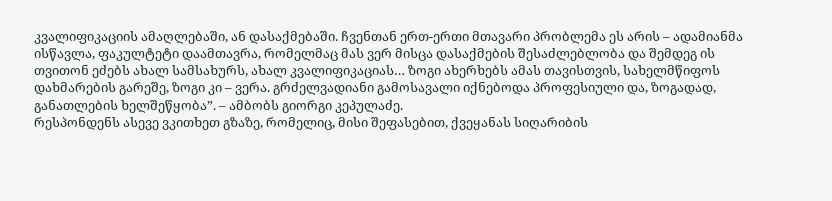კვალიფიკაციის ამაღლებაში, ან დასაქმებაში. ჩვენთან ერთ-ერთი მთავარი პრობლემა ეს არის – ადამიანმა ისწავლა, ფაკულტეტი დაამთავრა, რომელმაც მას ვერ მისცა დასაქმების შესაძლებლობა და შემდეგ ის თვითონ ეძებს ახალ სამსახურს, ახალ კვალიფიკაციას… ზოგი ახერხებს ამას თავისთვის, სახელმწიფოს დახმარების გარეშე, ზოგი კი – ვერა. გრძელვადიანი გამოსავალი იქნებოდა პროფესიული და, ზოგადად, განათლების ხელშეწყობა”. – ამბობს გიორგი კეპულაძე.
რესპონდენს ასევე ვკითხეთ გზაზე, რომელიც, მისი შეფასებით, ქვეყანას სიღარიბის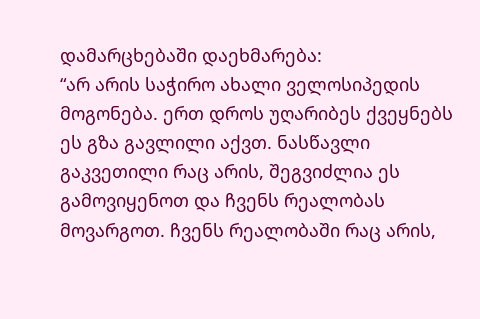დამარცხებაში დაეხმარება:
“არ არის საჭირო ახალი ველოსიპედის მოგონება. ერთ დროს უღარიბეს ქვეყნებს ეს გზა გავლილი აქვთ. ნასწავლი გაკვეთილი რაც არის, შეგვიძლია ეს გამოვიყენოთ და ჩვენს რეალობას მოვარგოთ. ჩვენს რეალობაში რაც არის,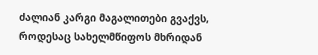ძალიან კარგი მაგალითები გვაქვს, როდესაც სახელმწიფოს მხრიდან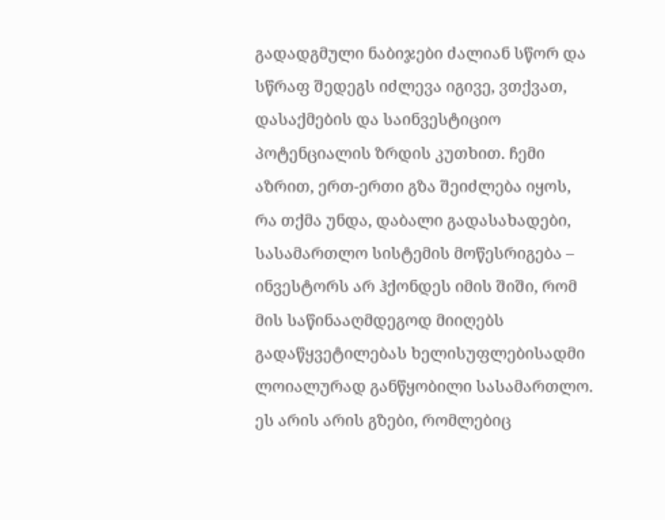გადადგმული ნაბიჯები ძალიან სწორ და სწრაფ შედეგს იძლევა იგივე, ვთქვათ, დასაქმების და საინვესტიციო პოტენციალის ზრდის კუთხით. ჩემი აზრით, ერთ-ერთი გზა შეიძლება იყოს, რა თქმა უნდა, დაბალი გადასახადები, სასამართლო სისტემის მოწესრიგება – ინვესტორს არ ჰქონდეს იმის შიში, რომ მის საწინააღმდეგოდ მიიღებს გადაწყვეტილებას ხელისუფლებისადმი ლოიალურად განწყობილი სასამართლო. ეს არის არის გზები, რომლებიც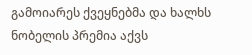გამოიარეს ქვეყნებმა და ხალხს ნობელის პრემია აქვს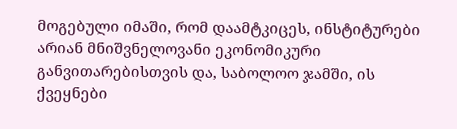მოგებული იმაში, რომ დაამტკიცეს, ინსტიტურები არიან მნიშვნელოვანი ეკონომიკური განვითარებისთვის და, საბოლოო ჯამში, ის ქვეყნები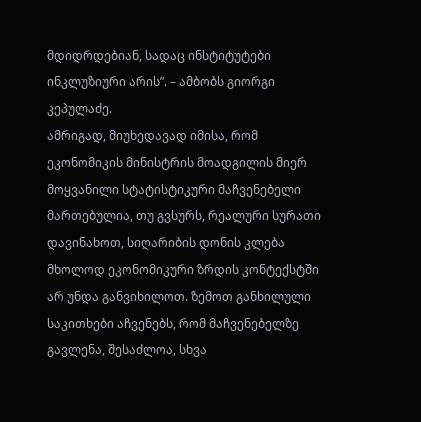მდიდრდებიან, სადაც ინსტიტუტები ინკლუზიური არის”. – ამბობს გიორგი კეპულაძე.
ამრიგად, მიუხედავად იმისა, რომ ეკონომიკის მინისტრის მოადგილის მიერ მოყვანილი სტატისტიკური მაჩვენებელი მართებულია, თუ გვსურს, რეალური სურათი დავინახოთ, სიღარიბის დონის კლება მხოლოდ ეკონომიკური ზრდის კონტექსტში არ უნდა განვიხილოთ. ზემოთ განხილული საკითხები აჩვენებს, რომ მაჩვენებელზე გავლენა, შესაძლოა, სხვა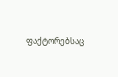ფაქტორებსაც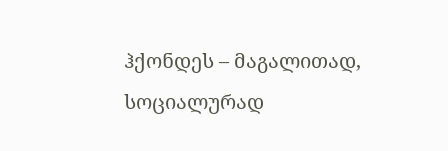ჰქონდეს – მაგალითად, სოციალურად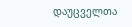დაუცველთა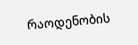რაოდენობის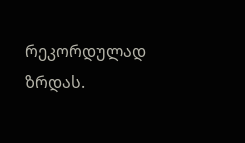რეკორდულად ზრდას.